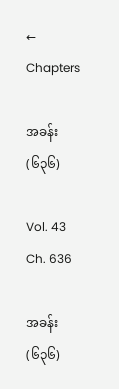← Chapters

အခန်း (၆၃၆)

Vol. 43 Ch. 636

အခန်း (၆၃၆)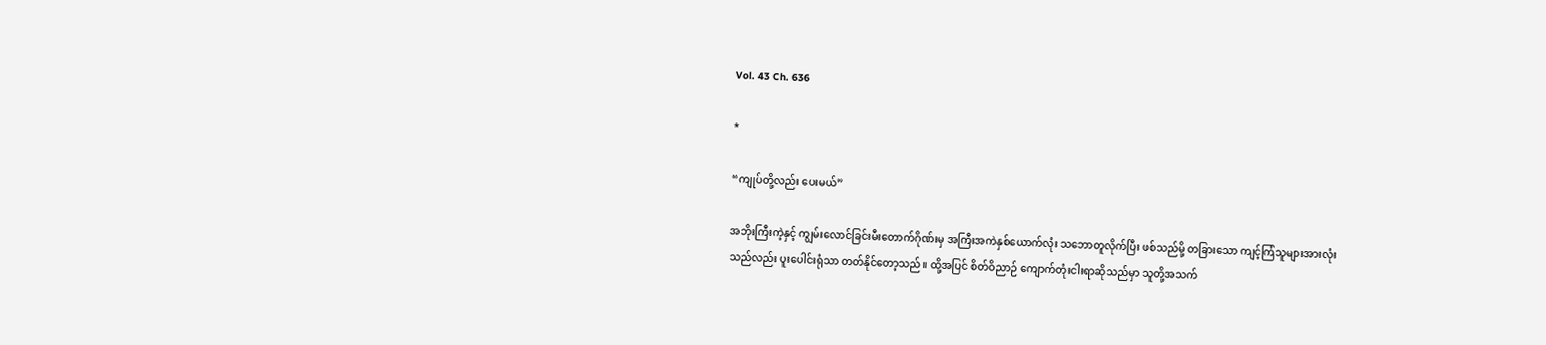Vol. 43 Ch. 636

*

“ကျုပ်တို့လည်း ပေးမယ်”

အဘိုးကြီးကဲ့နှင့် ကျွမ်းလောင်ခြင်းမီးတောက်ဂိုဏ်းမှ အကြီးအကဲနှစ်ယောက်လုံး သဘောတူလိုက်ပြီး ဖစ်သည်မို့ တခြားသော ကျင့်ကြံသူများအားလုံးသည်လည်း ပူးပေါင်းရုံသာ တတ်နိုင်တော့သည်။ ထို့အပြင် စိတ်ဝိညာဉ် ကျောက်တုံးငါးရာဆိုသည်မှာ သူတို့အသက်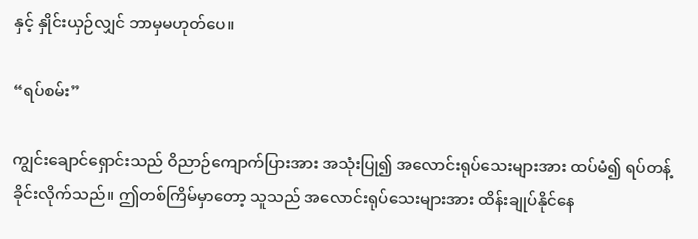နှင့် နှိုင်းယှဉ်လျှင် ဘာမှမဟုတ်ပေ။

“ရပ်စမ်း”

ကျွင်းချောင်ရှောင်းသည် ဝိညာဉ်ကျောက်ပြားအား အသုံးပြု၍ အလောင်းရုပ်သေးများအား ထပ်မံ၍ ရပ်တန့်ခိုင်းလိုက်သည်။ ဤတစ်ကြိမ်မှာတော့ သူသည် အလောင်းရုပ်သေးများအား ထိန်းချုပ်နိုင်နေ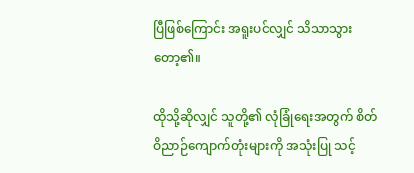ပြီဖြစ်ကြောင်း အရူးပင်လျှင် သိသာသွားတော့၏။

ထိုသို့ဆိုလျှင် သူတို့၏ လုံခြုံရေးအတွက် စိတ်ဝိညာဉ်ကျောက်တုံးများကို အသုံးပြု သင့်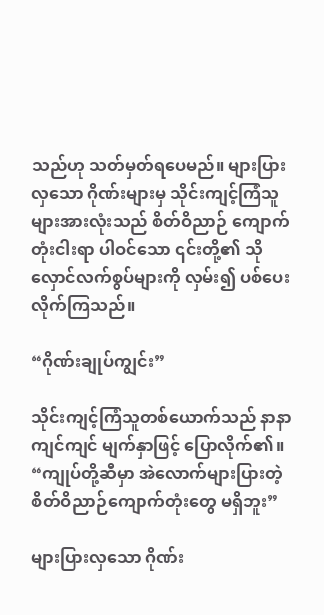သည်ဟု သတ်မှတ်ရပေမည်။ များပြားလှသော ဂိုဏ်းများမှ သိုင်းကျင့်ကြံသူများအားလုံးသည် စိတ်ဝိညာဉ်‌ ကျောက်တုံးငါးရာ ပါဝင်သော ၎င်းတို့၏ သိုလှောင်လက်စွပ်များကို လှမ်း၍ ပစ်ပေးလိုက်ကြသည်။

“ဂိုဏ်းချုပ်ကျွင်း”

သိုင်းကျင့်ကြံသူတစ်ယောက်သည် နာနာကျင်ကျင် မျက်နှာဖြင့် ပြောလိုက်၏။ “ကျုပ်တို့ဆီမှာ အဲလောက်များပြားတဲ့ စိတ်ဝိညာဉ်ကျောက်တုံးတွေ မရှိဘူး”

များပြားလှသော ဂိုဏ်း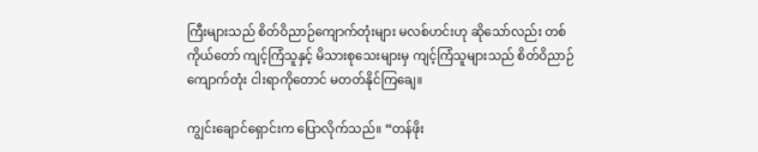ကြီးများသည် စိတ်ဝိညာဉ်ကျောက်တုံးများ မလစ်ဟင်းဟု ဆိုသော်လည်း တစ်ကိုယ်တော် ကျင့်ကြံသူနှင့် မိသားစုသေးများမှ ကျင့်ကြံသူများသည် စိတ်ဝိညာဉ်ကျောက်တုံး ငါးရာကိုတောင် မတတ်နိုင်ကြချေ။

ကျွင်းချောင်ရှောင်းက ပြောလိုက်သည်။ “တန်ဖိုး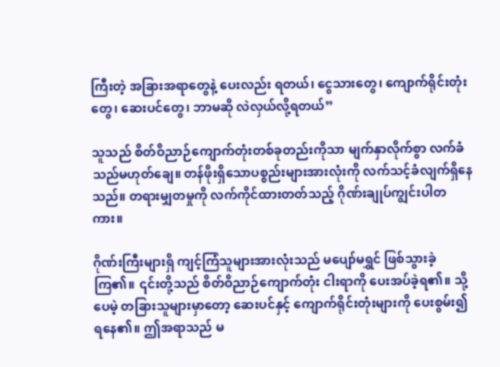ကြီးတဲ့ အခြားအရာတွေနဲ့ ပေးလည်း ရတယ်၊ ငွေသားတွေ၊ ကျောက်ရိုင်းတုံးတွေ၊ ဆေးပင်တွေ၊ ဘာမဆို လဲလှယ်လို့ရတယ်”

သူသည် စိတ်ဝိညာဉ်ကျောက်တုံးတစ်ခုတည်းကိုသာ မျက်နှာလိုက်စွာ လက်ခံသည်မဟုတ်ချေ။ တန်ဖိုးရှိသောပစ္စည်းများအားလုံးကို လက်သင့်ခံလျက်ရှိနေသည်။ တရားမျှတမှုကို လက်ကိုင်ထားတတ်သည့် ဂိုဏ်းချုပ်ကျွင်းပါတကား။

ဂိုဏ်းကြီးများရှိ ကျင့်ကြံသူများအားလုံးသည် မပျော်မရွှင် ဖြစ်သွားခဲ့ကြ၏။ ၎င်းတို့သည် စိတ်ဝိညာဉ်ကျောက်တုံး ငါးရာကို ပေးအပ်ခဲ့ရ၏။ သို့ပေမဲ့ တခြားသူများမှာတော့ ဆေးပင်နှင့် ကျောက်ရိုင်းတုံးများကို ပေးစွမ်း၍ ရနေ၏။ ဤအရာသည် မ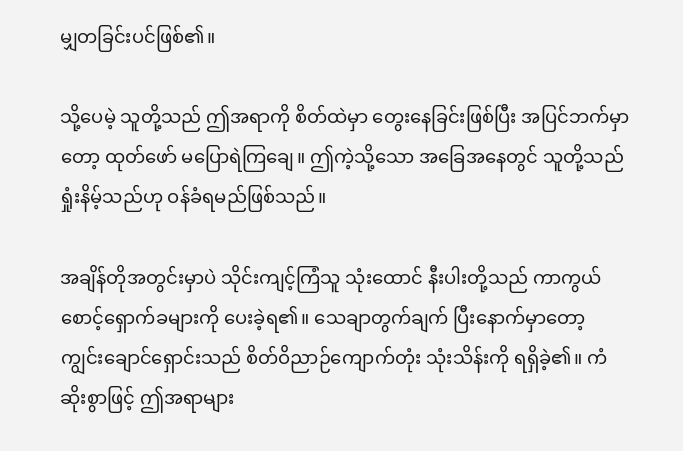မျှတခြင်းပင်ဖြစ်၏။

သို့ပေမဲ့ သူတို့သည် ဤအရာကို စိတ်ထဲမှာ တွေးနေခြင်းဖြစ်ပြီး အပြင်ဘက်မှာတော့ ထုတ်ဖော် မပြောရဲကြချေ။ ဤကဲ့သို့သော အခြေအနေတွင် သူတို့သည် ရှုံးနိမ့်သည်ဟု ဝန်ခံရမည်ဖြစ်သည်။

အချိန်တိုအတွင်းမှာပဲ သိုင်းကျင့်ကြံသူ သုံးထောင် နီးပါးတို့သည် ကာကွယ်စောင့်ရှောက်ခများကို ပေးခဲ့ရ၏။ သေချာတွက်ချက် ပြီးနောက်မှာတော့ ကျွင်းချောင်ရှောင်းသည် စိတ်ဝိညာဉ်ကျောက်တုံး သုံးသိန်းကို ရရှိခဲ့၏။ ကံဆိုးစွာဖြင့် ဤအရာများ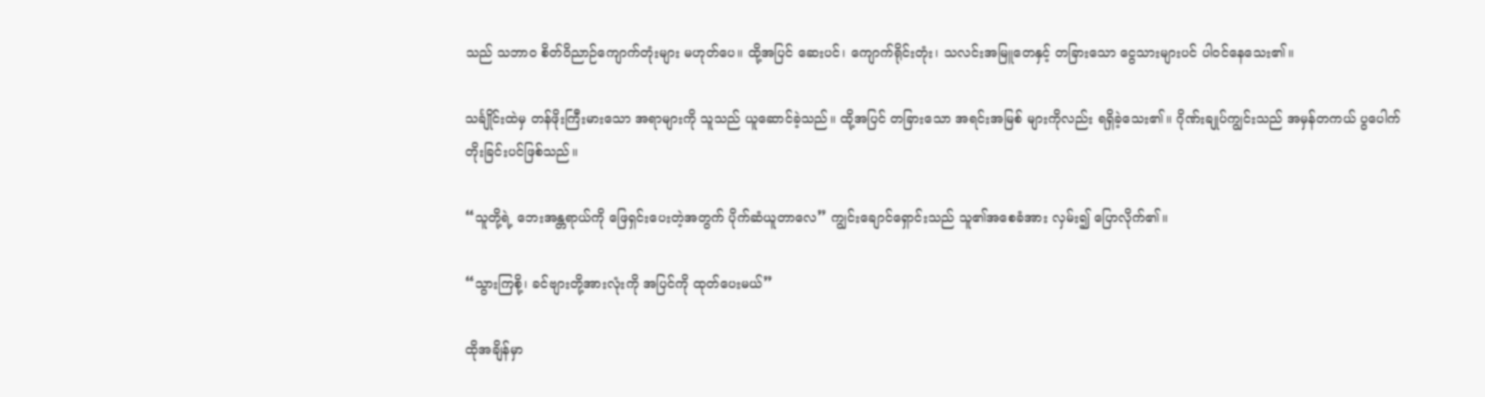သည် သဘာဝ စိတ်ဝိညာဉ်ကျောက်တုံးများ မဟုတ်ပေ။ ထို့အပြင် ဆေးပင်၊ ကျောက်ရိုင်းတုံး၊ သလင်းအမြူတေနှင့် တခြားသော ငွေသားများပင် ပါဝင်နေသေး၏။

သင်္ချိုင်းထဲမှ တန်ဖိုးကြီးမားသော အရာများကို သူသည် ယူဆောင်ခဲ့သည်။ ထို့အပြင် တခြားသော အရင်းအမြစ် များကိုလည်း ရရှိခဲ့သေး၏။ ဂိုဏ်းချုပ်ကျွင်းသည် အမှန်တကယ် ပွပေါက်တိုးခြင်းပင်ဖြစ်သည်။

“သူတို့ရဲ့ ဘေးအန္တရာယ်ကို ဖြေရှင်းပေးတဲ့အတွက် ပိုက်ဆံယူတာလေ” ကျွင်းချောင်ရှောင်းသည် သူ၏အစေခံအား လှမ်း၍ ပြောလိုက်၏။

“သွားကြစို့၊ ခင်ဗျားတို့အားလုံးကို အပြင်ကို ထုတ်ပေးမယ်”

ထိုအချိန်မှာ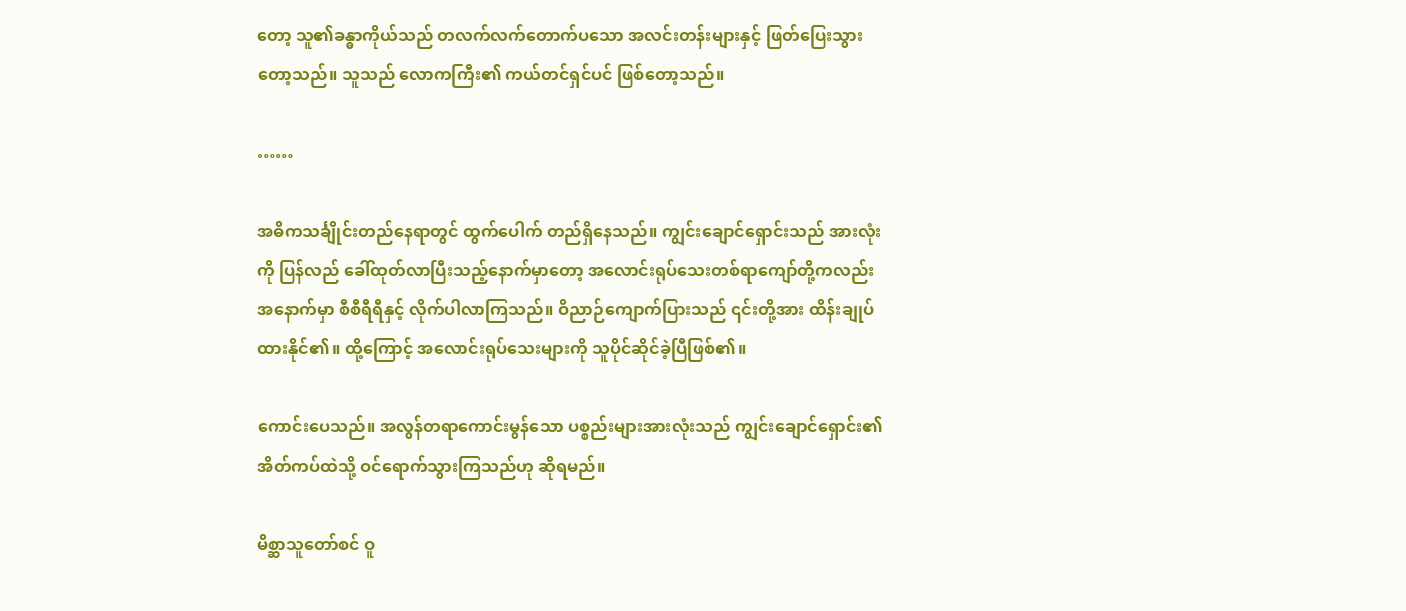တော့ သူ၏ခန္ဓာကိုယ်သည် တလက်လက်တောက်ပသော အလင်းတန်းများနှင့် ဖြတ်ပြေးသွား တော့သည်။ သူသည် လောကကြီး၏ ကယ်တင်ရှင်ပင် ဖြစ်တော့သည်။

……

အဓိကသင်္ချိုင်းတည်နေရာတွင် ထွက်ပေါက် တည်ရှိနေသည်။ ကျွင်းချောင်ရှောင်းသည် အားလုံးကို ပြန်လည် ခေါ်ထုတ်လာပြီးသည့်နောက်မှာတော့ အလောင်းရုပ်သေးတစ်ရာကျော်တို့ကလည်း အနောက်မှာ စီစီရီရီနှင့် လိုက်ပါလာကြသည်။ ဝိညာဉ်ကျောက်ပြားသည် ၎င်းတို့အား ထိန်းချုပ်ထားနိုင်၏။ ထို့ကြောင့် အလောင်းရုပ်သေးများကို သူပိုင်ဆိုင်ခဲ့ပြီဖြစ်၏။

ကောင်းပေသည်။ အလွန်တရာကောင်းမွန်သော ပစ္စည်းများအားလုံးသည် ကျွင်းချောင်ရှောင်း၏ အိတ်ကပ်ထဲသို့ ဝင်ရောက်သွားကြသည်ဟု ဆိုရမည်။

မိစ္ဆာသူတော်စင် ဝူ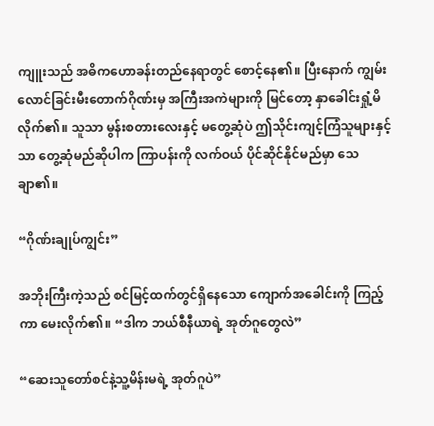ကျူးသည် အဓိကဟောခန်းတည်နေရာတွင် စောင့်နေ၏။ ပြီးနောက် ကျွမ်းလောင်ခြင်းမီးတောက်ဂိုဏ်းမှ အကြီးအကဲများကို မြင်တော့ နှာခေါင်းရှုံ့မိလိုက်၏။ သူသာ မွန်းစတားလေးနှင့် မတွေ့ဆုံပဲ ဤသိုင်းကျင့်ကြံသူများနှင့်သာ တွေ့ဆုံမည်ဆိုပါက ကြာပန်းကို လက်ဝယ် ပိုင်ဆိုင်နိုင်မည်မှာ သေချာ၏။

“ဂိုဏ်းချုပ်ကျွင်း”

အဘိုးကြီးကဲ့သည် စင်မြင့်ထက်တွင်ရှိနေသော ကျောက်အခေါင်းကို ကြည့်ကာ မေးလိုက်၏။ “ဒါက ဘယ်စီနီယာရဲ့ အုတ်ဂူတွေလဲ”

“ဆေးသူတော်စင်နဲ့သူ့မိန်းမရဲ့ အုတ်ဂူပဲ”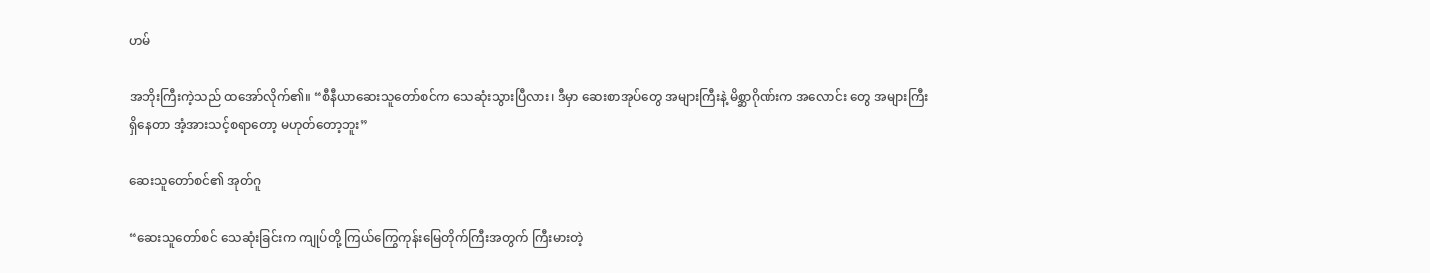ဟမ်

အဘိုးကြီးကဲ့သည် ထအော်လိုက်၏။ “စီနီယာဆေးသူတော်စင်က သေဆုံးသွားပြီလား၊ ဒီမှာ ဆေးစာအုပ်တွေ အများကြီးနဲ့ မိစ္ဆာဂိုဏ်းက အလောင်း တွေ အများကြီး ရှိနေတာ အံ့အားသင့်စရာတော့ မဟုတ်တော့ဘူး”

ဆေးသူတော်စင်၏ အုတ်ဂူ

“ဆေးသူတော်စင် သေဆုံးခြင်းက ကျုပ်တို့ ကြယ်ကြွေကုန်းမြေတိုက်ကြီးအတွက် ကြီးမားတဲ့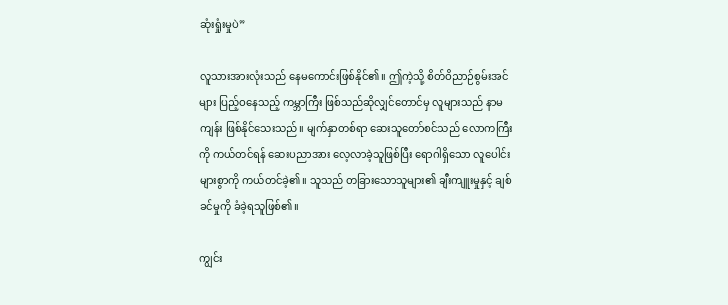ဆုံးရှုံးမှုပဲ”

လူသားအားလုံးသည် နေမကောင်းဖြစ်နိုင်၏။ ဤကဲ့သို့ စိတ်ဝိညာဉ်စွမ်းအင်များ ပြည့်ဝနေသည့် ကမ္ဘာကြီး ဖြစ်သည်ဆိုလျှင်တောင်မှ လူများသည် နာမကျန်း ဖြစ်နိုင်သေးသည်။ မျက်နှာတစ်ရာ ဆေးသူတော်စင်သည် လောကကြီးကို ကယ်တင်ရန် ဆေးပညာအား လေ့လာခဲ့သူဖြစ်ပြီး ရောဂါရှိသော လူပေါင်းများစွာကို ကယ်တင်ခဲ့၏။ သူသည် တခြားသောသူများ၏ ချီးကျူးမှုနှင့် ချစ်ခင်မှုကို ခံခဲ့ရသူဖြစ်၏။

ကျွင်း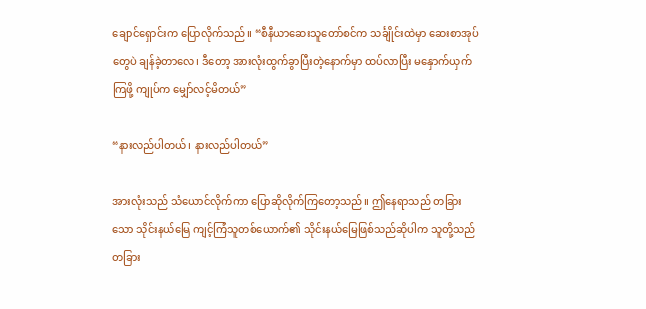ချောင်ရှောင်းက ပြောလိုက်သည်။ “စီနီယာဆေးသူတော်စင်က သင်္ချိုင်းထဲမှာ ဆေးစာအုပ်တွေပဲ ချန်ခဲ့တာလေ၊ ဒီတော့ အားလုံးထွက်ခွာပြီးတဲ့နောက်မှာ ထပ်လာပြီး မနှောက်ယှက်ကြဖို့ ကျုပ်က မျှော်လင့်မိတယ်”

“နားလည်ပါတယ်၊ နားလည်ပါတယ်”

အားလုံးသည် သံယောင်လိုက်ကာ ပြောဆိုလိုက်ကြတော့သည်။ ဤနေရာသည် တခြားသော သိုင်းနယ်မြေ ကျင့်ကြံသူတစ်ယောက်၏ သိုင်းနယ်မြေဖြစ်သည်ဆိုပါက သူတို့သည် တခြား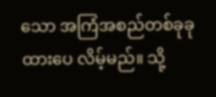သော အကြံအစည်တစ်ခုခု ထားပေ လိမ့်မည်။ သို့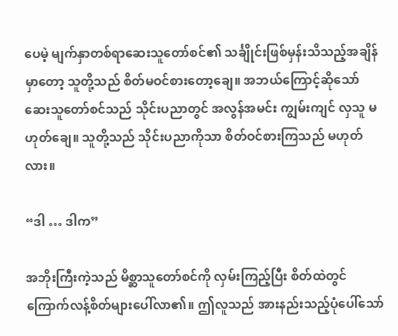ပေမဲ့ မျက်နှာတစ်ရာဆေးသူတော်စင်၏ သင်္ချိုင်းဖြစ်မှန်းသိသည့်အချိန်မှာတော့ သူတို့သည် စိတ်မဝင်စားတော့ချေ။ အဘယ်ကြောင့်ဆိုသော် ဆေးသူတော်စင်သည် သိုင်းပညာတွင် အလွန်အမင်း ကျွမ်းကျင် လှသူ မဟုတ်ချေ။ သူတို့သည် သိုင်းပညာကိုသာ စိတ်ဝင်စားကြသည် မဟုတ်လား။

“ဒါ … ဒါက”

အဘိုးကြီးကဲ့သည် မိစ္ဆာသူတော်စင်ကို လှမ်းကြည့်ပြီး စိတ်ထဲတွင် ကြောက်လန့်စိတ်များပေါ်လာ၏။ ဤလူသည် အားနည်းသည့်ပုံပေါ်သော်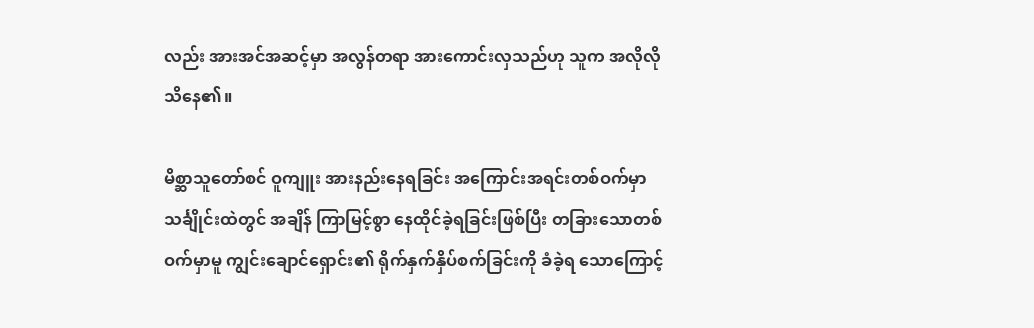လည်း အားအင်အဆင့်မှာ အလွန်တရာ အားကောင်းလှသည်ဟု သူက အလိုလို သိနေ၏။

မိစ္ဆာသူတော်စင် ဝူကျူး အားနည်းနေရခြင်း အကြောင်းအရင်းတစ်ဝက်မှာ သင်္ချိုင်းထဲတွင် အချိန် ကြာမြင့်စွာ နေထိုင်ခဲ့ရခြင်းဖြစ်ပြီး တခြားသောတစ်ဝက်မှာမူ ကျွင်းချောင်ရှောင်း၏ ရိုက်နှက်နှိပ်စက်ခြင်းကို ခံခဲ့ရ သောကြောင့်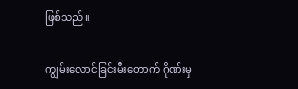ဖြစ်သည်။

ကျွမ်းလောင်ခြင်းမီးတောက် ဂိုဏ်းမှ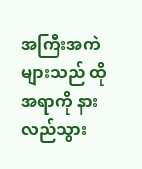အကြီးအကဲများသည် ထိုအရာကို နားလည်သွား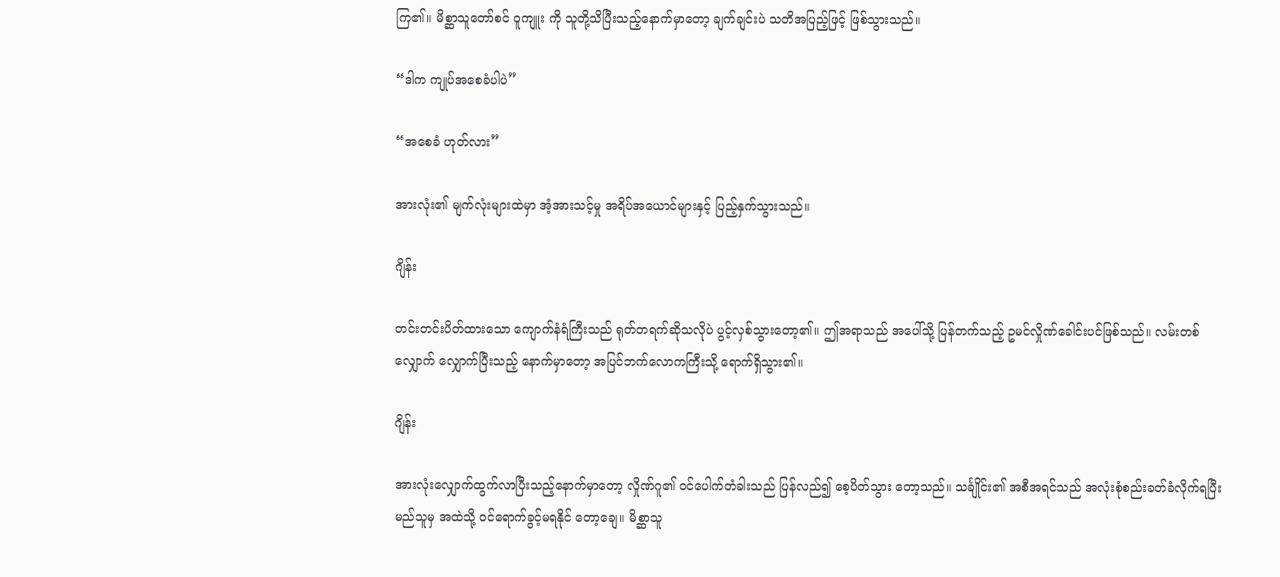ကြ၏။ မိစ္ဆာသူတော်စင် ဝူကျူး ကို သူတို့သိပြီးသည့်နောက်မှာတော့ ချက်ချင်းပဲ သတိအပြည့်ဖြင့် ဖြစ်သွားသည်။

“ဒါက ကျုပ်အစေခံပါပဲ”

“အစေခံ ဟုတ်လား”

အားလုံး၏ မျက်လုံးများထဲမှာ အံ့အားသင့်မှု အရိပ်အယောင်များနှင့် ပြည့်နှက်သွားသည်။

ဂျိန်း

တင်းတင်းပိတ်ထားသော ကျောက်နံရံကြီးသည် ရုတ်တရက်ဆိုသလိုပဲ ပွင့်လှစ်သွားတော့၏။ ဤအရာသည် အပေါ်သို့ ပြန်တက်သည့် ဥမင်လှိုဏ်ခေါင်းပင်ဖြစ်သည်။ လမ်းတစ်လျှောက် လျှောက်ပြီးသည့် နောက်မှာတော့ အပြင်ဘက်လောကကြီးသို့ ရောက်ရှိသွား၏။

ဂျိန်း

အားလုံးလျှောက်ထွက်လာပြီးသည့်နောက်မှာတော့ လှိုဏ်ဂူ၏ ဝင်ပေါက်တံခါးသည် ပြန်လည်၍ စေ့ပိတ်သွား တော့သည်။ သင်္ချိုင်း၏ အစီအရင်သည် အလုံးစုံစည်းခတ်ခံလိုက်ရပြီး မည်သူမှ အထဲသို့ ဝင်ရောက်ခွင့်မရနိုင် တော့ချေ။ မိစ္ဆာသူ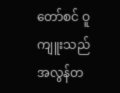တော်စင် ဝူကျူးသည် အလွန်တ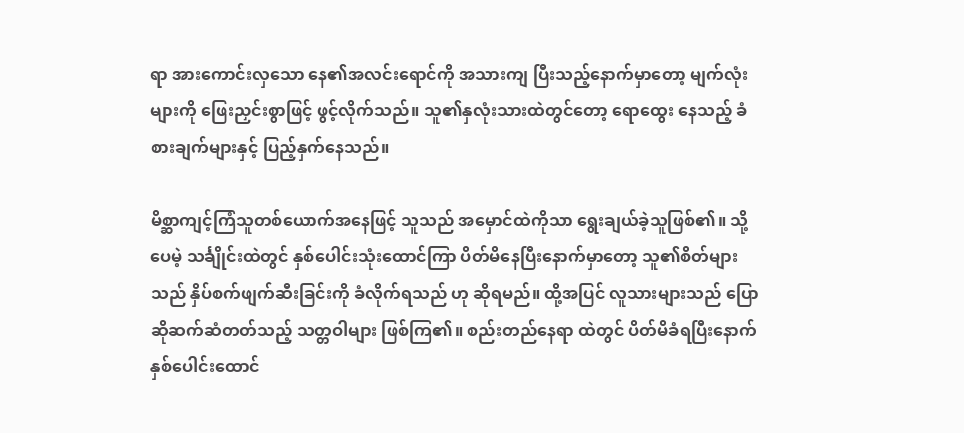ရာ အားကောင်းလှသော နေ၏အလင်းရောင်ကို အသားကျ ပြီးသည့်နောက်မှာတော့ မျက်လုံးများကို ဖြေးညှင်းစွာဖြင့် ဖွင့်လိုက်သည်။ သူ၏နှလုံးသားထဲတွင်တော့ ရောထွေး နေသည့် ခံစားချက်များနှင့် ပြည့်နှက်နေသည်။

မိစ္ဆာကျင့်ကြံသူတစ်ယောက်အနေဖြင့် သူသည် အမှောင်ထဲကိုသာ ရွေးချယ်ခဲ့သူဖြစ်၏။ သို့ပေမဲ့ သင်္ချိုင်းထဲတွင် နှစ်ပေါင်းသုံးထောင်ကြာ ပိတ်မိနေပြီးနောက်မှာတော့ သူ၏စိတ်များသည် နှိပ်စက်ဖျက်ဆီးခြင်းကို ခံလိုက်ရသည် ဟု ဆိုရမည်။ ထို့အပြင် လူသားများသည် ပြောဆိုဆက်ဆံတတ်သည့် သတ္တဝါများ ဖြစ်ကြ၏။ စည်းတည်နေရာ ထဲတွင် ပိတ်မိခံရပြီးနောက် နှစ်ပေါင်းထောင်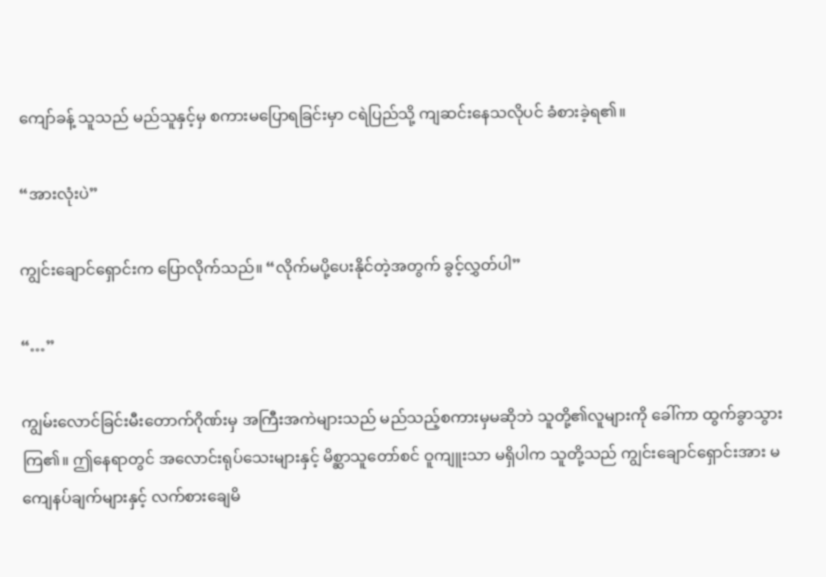ကျော်ခန့် သူသည် မည်သူနှင့်မှ စကားမပြောရခြင်းမှာ ငရဲပြည်သို့ ကျဆင်းနေသလိုပင် ခံစားခဲ့ရ၏။

“အားလုံးပဲ”

ကျွင်းချောင်ရှောင်းက ပြောလိုက်သည်။ “လိုက်မပို့ပေးနိုင်တဲ့အတွက် ခွင့်လွှတ်ပါ”

“…”

ကျွမ်းလောင်ခြင်းမီးတောက်ဂိုဏ်းမှ အကြီးအကဲများသည် မည်သည့်စကားမှမဆိုဘဲ သူတို့၏လူများကို ခေါ်ကာ ထွက်ခွာသွားကြ၏။ ဤနေရာတွင် အလောင်းရုပ်သေးများနှင့် မိစ္ဆာသူတော်စင် ဝူကျူးသာ မရှိပါက သူတို့သည် ကျွင်းချောင်ရှောင်းအား မကျေနပ်ချက်များနှင့် လက်စားချေမိ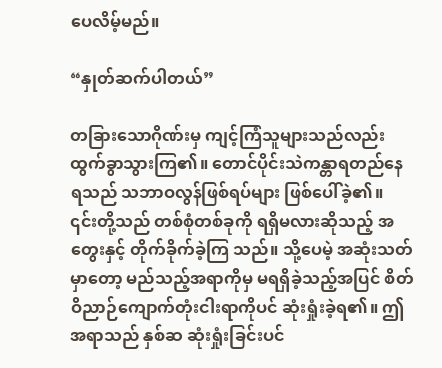ပေလိမ့်မည်။

“နှုတ်ဆက်ပါတယ်”

တခြားသောဂိုဏ်းမှ ကျင့်ကြံသူများသည်လည်း ထွက်ခွာသွားကြ၏။ တောင်ပိုင်းသဲကန္တာရတည်နေရသည် သဘာဝလွန်ဖြစ်ရပ်များ ဖြစ်ပေါ်ခဲ့၏။ ၎င်းတို့သည် တစ်စုံတစ်ခုကို ရရှိမလားဆိုသည့် အတွေးနှင့် တိုက်ခိုက်ခဲ့ကြ သည်။ သို့ပေမဲ့ အဆုံးသတ်မှာတော့ မည်သည့်အရာကိုမှ မရရှိခဲ့သည့်အပြင် စိတ်ဝိညာဉ်ကျောက်တုံးငါးရာကိုပင် ဆုံးရှုံးခဲ့ရ၏။ ဤအရာသည် နှစ်ဆ ဆုံးရှုံးခြင်းပင်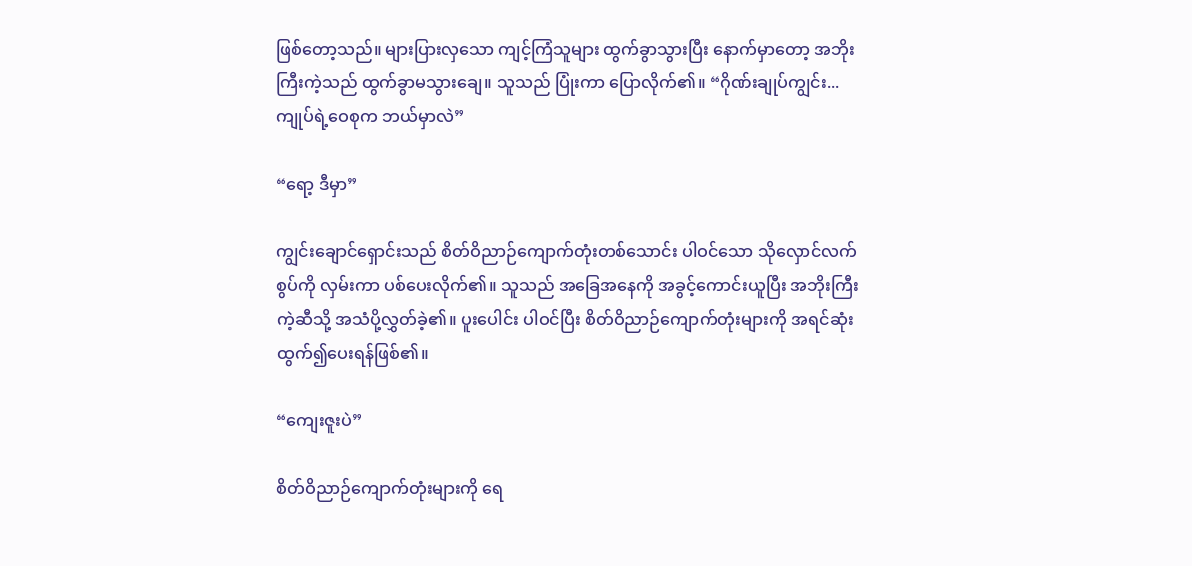ဖြစ်တော့သည်။ များပြားလှသော ကျင့်ကြံသူများ ထွက်ခွာသွားပြီး နောက်မှာတော့ အဘိုးကြီးကဲ့သည် ထွက်ခွာမသွားချေ။ သူသည် ပြုံးကာ ပြောလိုက်၏။ “ဂိုဏ်းချုပ်ကျွင်း... ကျုပ်ရဲ့ဝေစုက ဘယ်မှာလဲ”

“ရော့ ဒီမှာ”

ကျွင်းချောင်ရှောင်းသည် စိတ်ဝိညာဉ်ကျောက်တုံးတစ်သောင်း ပါဝင်သော သိုလှောင်လက်စွပ်ကို လှမ်းကာ ပစ်ပေးလိုက်၏။ သူသည် အခြေအနေကို အခွင့်ကောင်းယူပြီး အဘိုးကြီးကဲ့ဆီသို့ အသံပို့လွှတ်ခဲ့၏။ ပူးပေါင်း ပါဝင်ပြီး စိတ်ဝိညာဉ်ကျောက်တုံးများကို အရင်ဆုံးထွက်၍ပေးရန်ဖြစ်၏။

“ကျေးဇူးပဲ”

စိတ်ဝိညာဉ်ကျောက်တုံးများကို ရေ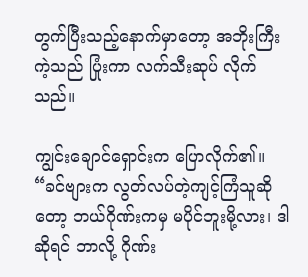တွက်ပြီးသည့်နောက်မှာတော့ အဘိုးကြီးကဲ့သည် ပြုံးကာ လက်သီးဆုပ် လိုက်သည်။

ကျွင်းချောင်ရှောင်းက ပြောလိုက်၏။ “ခင်ဗျားက လွတ်လပ်တဲ့ကျင့်ကြံသူဆိုတော့ ဘယ်ဂိုဏ်းကမှ မပိုင်ဘူးမို့လား၊ ဒါဆိုရင် ဘာလို့ ဂိုဏ်း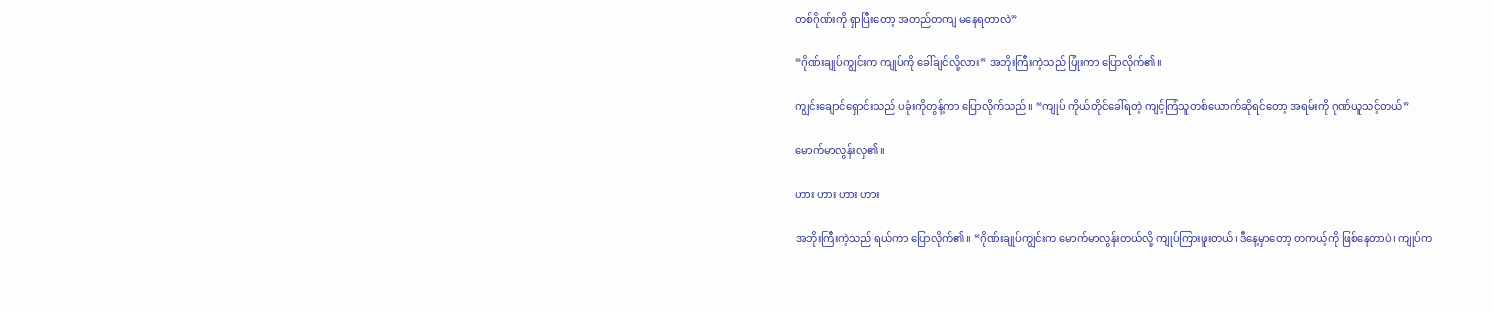တစ်ဂိုဏ်းကို ရှာပြီးတော့ အတည်တကျ မနေရတာလဲ”

“ဂိုဏ်းချုပ်ကျွင်းက ကျုပ်ကို ခေါ်ချင်လို့လား” အဘိုးကြီးကဲ့သည် ပြုံးကာ ပြောလိုက်၏။

ကျွင်းချောင်ရှောင်းသည် ပခုံးကိုတွန့်ကာ ပြောလိုက်သည်။ “ကျုပ် ကိုယ်တိုင်ခေါ်ရတဲ့ ကျင့်ကြံသူတစ်ယောက်ဆိုရင်တော့ အရမ်းကို ဂုဏ်ယူသင့်တယ်”

မောက်မာလွန်းလှ၏။

ဟား ဟား ဟား ဟား

အဘိုးကြီးကဲ့သည် ရယ်ကာ ပြောလိုက်၏။ “ဂိုဏ်းချုပ်ကျွင်းက မောက်မာလွန်းတယ်လို့ ကျုပ်ကြားဖူးတယ်၊ ဒီနေ့မှာတော့ တကယ့်ကို ဖြစ်နေတာပဲ၊ ကျုပ်က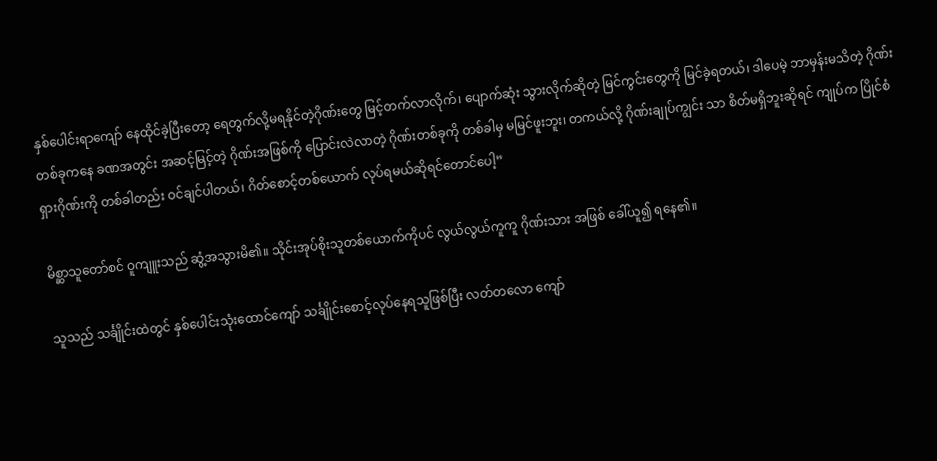နှစ်ပေါင်းရာကျော် နေထိုင်ခဲ့ပြီးတော့ ရေတွက်လို့မရနိုင်တဲ့ဂိုဏ်းတွေ မြင့်တက်လာလိုက်၊ ပျောက်ဆုံး သွားလိုက်ဆိုတဲ့ မြင်ကွင်းတွေကို မြင်ခဲ့ရတယ်၊ ဒါပေမဲ့ ဘာမှန်းမသိတဲ့ ဂိုဏ်းတစ်ခုကနေ ခဏအတွင်း အဆင့်မြင့်တဲ့ ဂိုဏ်းအဖြစ်ကို ပြောင်းလဲလာတဲ့ ဂိုဏ်းတစ်ခုကို တစ်ခါမှ မမြင်ဖူးဘူး၊ တကယ်လို့ ဂိုဏ်းချုပ်ကျွင်း သာ စိတ်မရှိဘူးဆိုရင် ကျုပ်က ပြိုင်စံရှားဂိုဏ်းကို တစ်ခါတည်း ဝင်ချင်ပါတယ်၊ ဂိတ်စောင့်တစ်ယောက် လုပ်ရမယ်ဆိုရင်တောင်ပေါ့”

မိစ္ဆာသူတော်စင် ဝူကျူးသည် ဆွံ့အသွားမိ၏။ သိုင်းအုပ်စိုးသူတစ်ယောက်ကိုပင် လွယ်လွယ်ကူကူ ဂိုဏ်းသား အဖြစ် ခေါ်ယူ၍ ရနေ၏။

သူသည် သင်္ချိုင်းထဲတွင် နှစ်ပေါင်းသုံးထောင်ကျော် သင်္ချိုင်းစောင့်လုပ်နေရသူဖြစ်ပြီး လတ်တလော ကျော်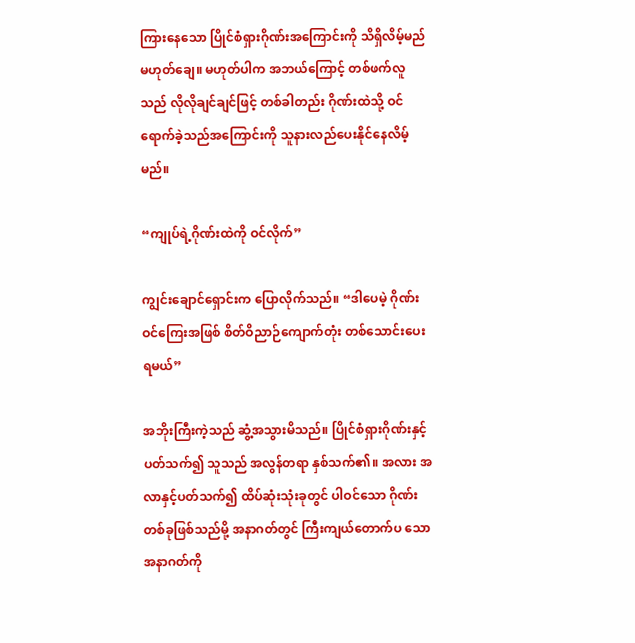ကြားနေသော ပြိုင်စံရှားဂိုဏ်းအကြောင်းကို သိရှိလိမ့်မည် မဟုတ်ချေ။ မဟုတ်ပါက အဘယ်ကြောင့် တစ်ဖက်လူသည် လိုလိုချင်ချင်ဖြင့် တစ်ခါတည်း ဂိုဏ်းထဲသို့ ဝင်ရောက်ခဲ့သည်အကြောင်းကို သူနားလည်ပေးနိုင်နေလိမ့်မည်။

“ကျုပ်ရဲ့ဂိုဏ်းထဲကို ဝင်လိုက်”

ကျွင်းချောင်ရှောင်းက ပြောလိုက်သည်။ “ဒါပေမဲ့ ဂိုဏ်းဝင်ကြေးအဖြစ် စိတ်ဝိညာဉ်ကျောက်တုံး တစ်သောင်းပေးရမယ်”

အဘိုးကြီးကဲ့သည် ဆွံ့အသွားမိသည်။ ပြိုင်စံရှားဂိုဏ်းနှင့်ပတ်သက်၍ သူသည် အလွန်တရာ နှစ်သက်၏။ အလား အလာနှင့်ပတ်သက်၍ ထိပ်ဆုံးသုံးခုတွင် ပါဝင်သော ဂိုဏ်းတစ်ခုဖြစ်သည်မို့ အနာဂတ်တွင် ကြီးကျယ်တောက်ပ သော အနာဂတ်ကို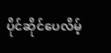ပိုင်ဆိုင်ပေလိမ့်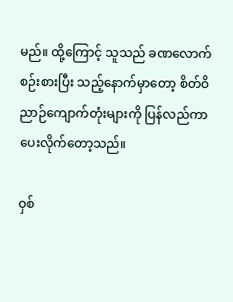မည်။ ထို့ကြောင့် သူသည် ခဏလောက်စဉ်းစားပြီး သည့်နောက်မှာတော့ စိတ်ဝိညာဉ်ကျောက်တုံးများကို ပြန်လည်ကာ ပေးလိုက်တော့သည်။

ဝှစ်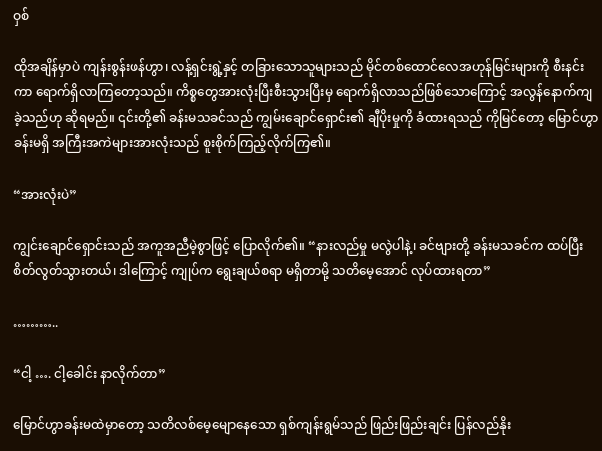ဝှစ်

ထိုအချိန်မှာပဲ ကျန်းစွန်းဖန်ဟွာ၊ လန့်ရှင်းရွဲ့နှင့် တခြားသောသူများသည် မိုင်တစ်ထောင်လေအဟုန်မြင်းများကို စီးနင်းကာ ရောက်ရှိလာကြတော့သည်။ ကိစ္စတွေအားလုံးပြီးစီးသွားပြီးမှ ရောက်ရှိလာသည်ဖြစ်သောကြောင့် အလွန်နောက်ကျခဲ့သည်ဟု ဆိုရမည်။ ၎င်းတို့၏ ခန်းမသခင်သည် ကျွမ်းချောင်ရှောင်း၏ ချီပိုးမှုကို ခံထားရသည် ကိုမြင်တော့ မြောင်ဟွာခန်းမရှိ အကြီးအကဲများအားလုံးသည် စူးစိုက်ကြည့်လိုက်ကြ၏။

“အားလုံးပဲ”

ကျွင်းချောင်ရှောင်းသည် အကူအညီမဲ့စွာဖြင့် ပြောလိုက်၏။ “နားလည်မှု မလွဲပါနဲ့၊ ခင်ဗျားတို့ ခန်းမသခင်က ထပ်ပြီး စိတ်လွတ်သွားတယ်၊ ဒါကြောင့် ကျုပ်က ရွေးချယ်စရာ မရှိတာမို့ သတိမေ့အောင် လုပ်ထားရတာ”

………..

“ငါ့ …. ငါ့ခေါင်း နာလိုက်တာ”

မြောင်ဟွာခန်းမထဲမှာတော့ သတိလစ်မေ့မျောနေသော ရှစ်ကျန်းရွမ်သည် ဖြည်းဖြည်းချင်း ပြန်လည်နိုး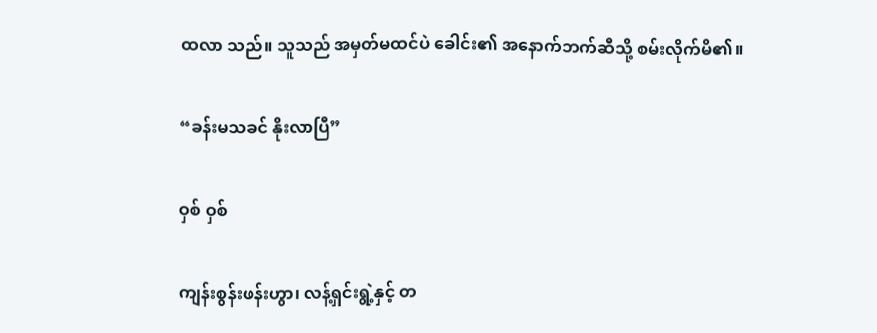ထလာ သည်။ သူသည် အမှတ်မထင်ပဲ ခေါင်း၏ အနောက်ဘက်ဆီသို့ စမ်းလိုက်မိ၏။

“ခန်းမသခင် နိုးလာပြီ”

ဝှစ် ဝှစ်

ကျန်းစွန်းဖန်းဟွာ၊ လန့်ရှင်းရွဲ့နှင့် တ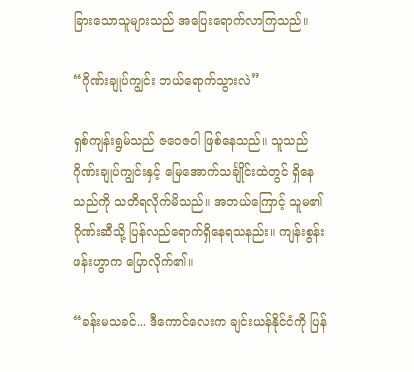ခြားသောသူများသည် အပြေးရောက်လာကြသည်။

“ဂိုဏ်းချုပ်ကျွင်း ဘယ်ရောက်သွားလဲ”

ရှစ်ကျန်းရွမ်သည် ဇဝေဇဝါ ဖြစ်နေသည်။ သူသည် ဂိုဏ်းချုပ်ကျွင်းနှင့် မြေအောက်သင်္ချိုင်းထဲတွင် ရှိနေသည်ကို သတိရလိုက်မိသည်။ အဘယ်ကြောင့် သူမ၏ ဂိုဏ်းဆီသို့ ပြန်လည်ရောက်ရှိနေရသနည်း။ ကျန်းစွန်းဖန်းဟွာက ပြောလိုက်၏။

“ခန်းမသခင်... ဒီကောင်လေးက ချင်းယန်နိုင်ငံကို ပြန်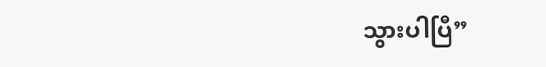သွားပါပြီ”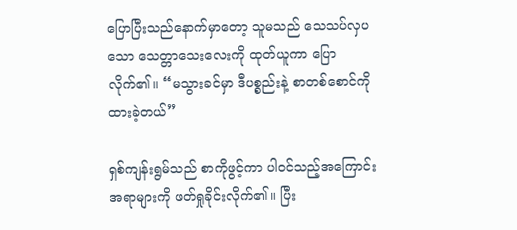ပြောပြီးသည်နောက်မှာတော့ သူမသည် သေသပ်လှပသော သေတ္တာသေးလေးကို ထုတ်ယူကာ ပြောလိုက်၏။ “မသွားခင်မှာ ဒီပစ္စည်းနဲ့ စာတစ်စောင်ကို ထားခဲ့တယ်”

ရှစ်ကျန်းရွမ်သည် စာကိုဖွင့်ကာ ပါဝင်သည့်အကြောင်းအရာများကို ဖတ်ရှုခိုင်းလိုက်၏။ ပြီး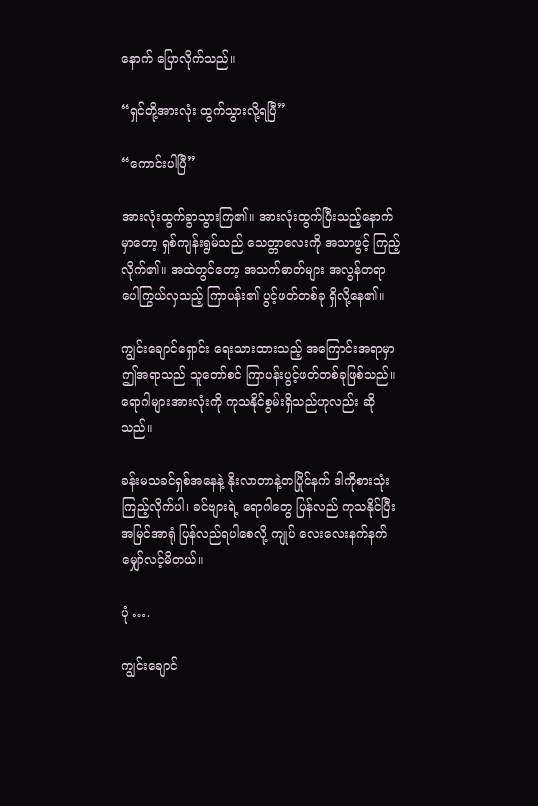နောက် ပြောလိုက်သည်။

“ရှင်တို့အားလုံး ထွက်သွားလို့ရပြီ”

“ကောင်းပါပြီ”

အားလုံးထွက်ခွာသွားကြ၏။ အားလုံးထွက်ပြီးသည့်နောက်မှာတော့ ရှစ်ကျန်းရွမ်သည် သေတ္တာလေးကို အသာဖွင့် ကြည့်လိုက်၏။ အထဲတွင်တော့ အသက်ဓာတ်များ အလွန်တရာ ပေါကြွယ်လှသည့် ကြာပန်း၏ ပွင့်ဖတ်တစ်ခု ရှိလို့နေ၏။

ကျွင်းချောင်ရှောင်း ရေးသားထားသည့် အကြောင်းအရာမှာ ဤအရာသည် သူတော်စင် ကြာပန်းပွင့်ဖတ်တစ်ခုဖြစ်သည်။ ရောဂါများအားလုံးကို ကုသနိုင်စွမ်းရှိသည်ဟုလည်း ဆိုသည်။

ခန်းမသခင်ရှစ်အနေနဲ့ နိုးလာတာနဲ့တပြိုင်နက် ဒါကိုစားသုံးကြည့်လိုက်ပါ၊ ခင်ဗျားရဲ့ ရောဂါတွေ ပြန်လည် ကုသနိုင်ပြီး အမြင်အာရုံ ပြန်လည်ရပါစေလို့ ကျုပ် လေးလေးနက်နက် မျှော်လင့်မိတယ်။

ပုံ ….

ကျွင်းချောင်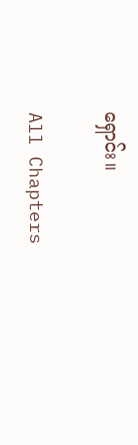ရှောင်း။

All Chapters